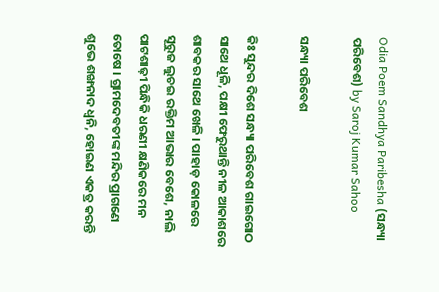Odia Poem Sandhya Paribesha (ସନ୍ଧ୍ୟା ପରିବେଶ) by Saroj Kumar Sahoo

ସନ୍ଧ୍ୟା ପରିବେଶ

କିଃ ସୁନ୍ଦର ଦିଶେ ସନ୍ଧ୍ୟା ପରିବେଶ ଗାଇଗୋଠ ସାଥେ ଧୂଳି, ପକ୍ଷୀ ଫେରୁଥାନ୍ତି ନୀଳ ଆକାଶରେ ଶାବକର ସାଥେ ଖେଳି । ପାହାଡ଼ କୋଳରେ ସୂରୁଜ ଲୁଚଇ ରକ୍ତିମ ଆଭାର ବେଶେ, ନାଲି ପାଟଶାଢ଼ୀ ପିନ୍ଧିକି ଧରଣୀ କ୍ଷଣିକରେ ମନ ତୋଷେ । ଗ୍ରାମଦେବତୀଙ୍କ ମନ୍ଦିର ପ୍ରାଗଣେ ଶୁଭେ ଶଙ୍ଖନାଦ ଧ୍ୱନି, ହୋଇଣ ଏକତ୍ର କରନ୍ତି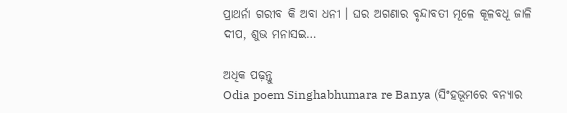ପ୍ରାଥର୍ନା ଗରୀବ କି ଅବା ଧନୀ । ଘର ଅଗଣାର ବୃନ୍ଦାବତୀ ମୂଳେ କୂଳବଧୂ ଜାଳି ଦୀପ, ଶୁଭ ମନାସଇ…

ଅଧିକ ପଢ଼ନ୍ତୁ
Odia poem Singhabhumara re Banya (ସିଂହଭୂମରେ ବନ୍ୟାର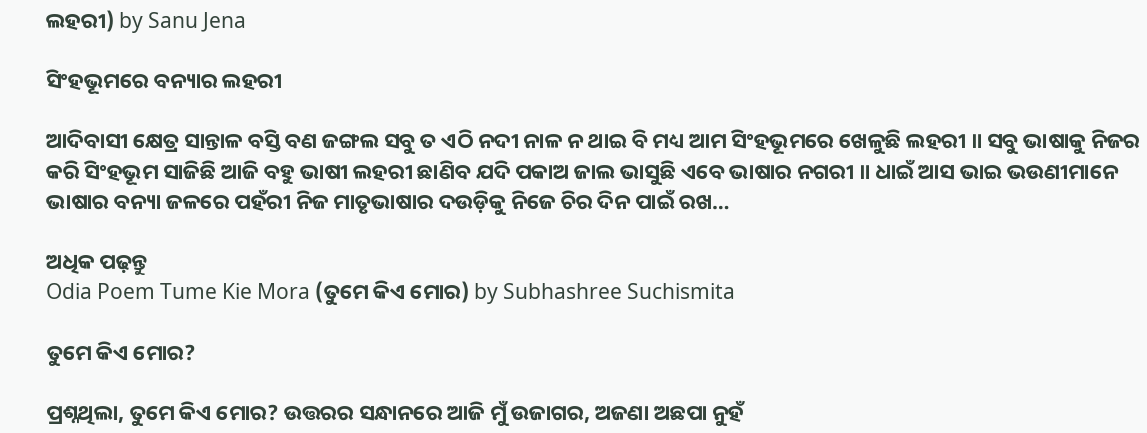ଲହରୀ) by Sanu Jena

ସିଂହଭୂମରେ ବନ୍ୟାର ଲହରୀ

ଆଦିବାସୀ କ୍ଷେତ୍ର ସାନ୍ତାଳ ବସ୍ତି ବଣ ଜଙ୍ଗଲ ସବୁ ତ ଏଠି ନଦୀ ନାଳ ନ ଥାଇ ବି ମଧ୍ୟ ଆମ ସିଂହଭୂମରେ ଖେଳୁଛି ଲହରୀ ॥ ସବୁ ଭାଷାକୁ ନିଜର କରି ସିଂହଭୂମ ସାଜିଛି ଆଜି ବହୁ ଭାଷୀ ଲହରୀ ଛାଣିବ ଯଦି ପକାଅ ଜାଲ ଭାସୁଛି ଏବେ ଭାଷାର ନଗରୀ ॥ ଧାଇଁ ଆସ ଭାଇ ଭଉଣୀମାନେ ଭାଷାର ବନ୍ୟା ଜଳରେ ପହଁରୀ ନିଜ ମାତୃଭାଷାର ଦଉଡ଼ିକୁ ନିଜେ ଚିର ଦିନ ପାଇଁ ରଖ…

ଅଧିକ ପଢ଼ନ୍ତୁ
Odia Poem Tume Kie Mora (ତୁମେ କିଏ ମୋର) by Subhashree Suchismita

ତୁମେ କିଏ ମୋର?

ପ୍ରଶ୍ନଥିଲା, ତୁମେ କିଏ ମୋର? ଉତ୍ତରର ସନ୍ଧାନରେ ଆଜି ମୁଁ ଉଜାଗର, ଅଜଣା ଅଛପା ନୁହଁ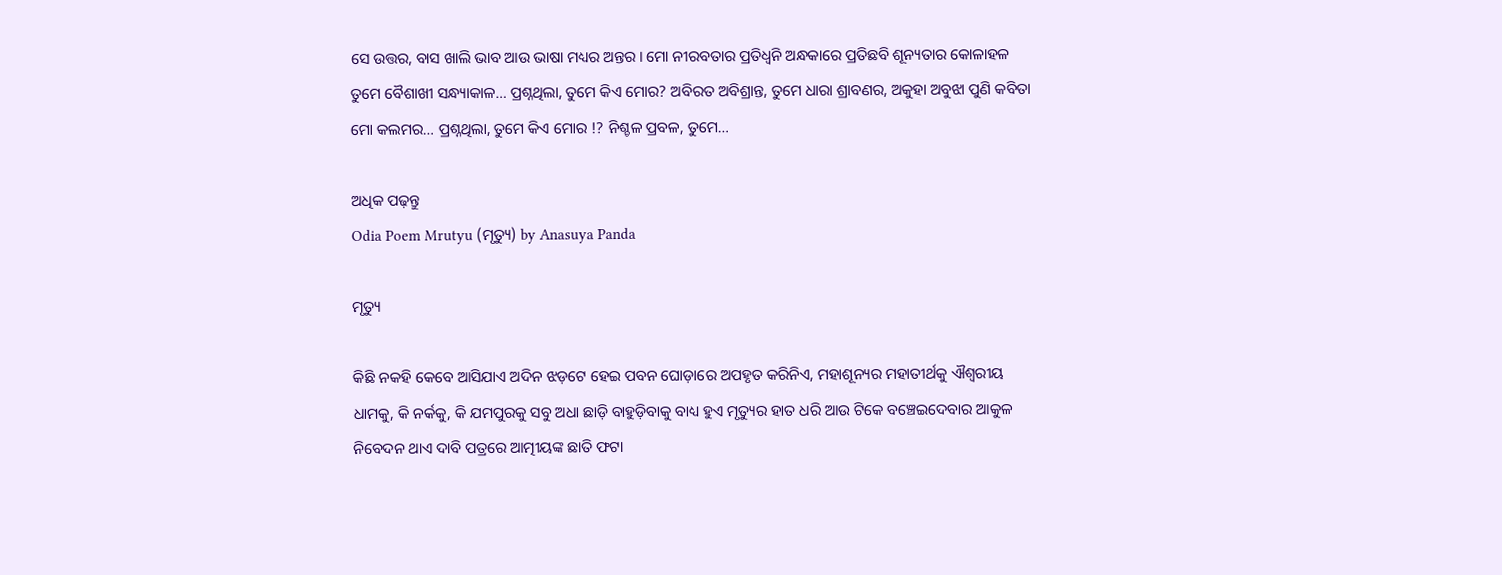ସେ ଉତ୍ତର, ବାସ ଖାଲି ଭାବ ଆଉ ଭାଷା ମଧ୍ୟର ଅନ୍ତର । ମୋ ନୀରବତାର ପ୍ରତିଧ୍ୱନି ଅନ୍ଧକାରେ ପ୍ରତିଛବି ଶୂନ୍ୟତାର କୋଳାହଳ ତୁମେ ବୈଶାଖୀ ସନ୍ଧ୍ୟାକାଳ… ପ୍ରଶ୍ନଥିଲା, ତୁମେ କିଏ ମୋର? ଅବିରତ ଅବିଶ୍ରାନ୍ତ, ତୁମେ ଧାରା ଶ୍ରାବଣର, ଅକୁହା ଅବୁଝା ପୁଣି କବିତା ମୋ କଲମର… ପ୍ରଶ୍ନଥିଲା, ତୁମେ କିଏ ମୋର !? ନିଶ୍ଚଳ ପ୍ରବଳ, ତୁମେ…

ଅଧିକ ପଢ଼ନ୍ତୁ
Odia Poem Mrutyu (ମୃତ୍ୟୁ) by Anasuya Panda

ମୃତ୍ୟୁ

କିଛି ନକହି କେବେ ଆସିଯାଏ ଅଦିନ ଝଡ଼ଟେ ହେଇ ପବନ ଘୋଡ଼ାରେ ଅପହୃତ କରିନିଏ, ମହାଶୂନ୍ୟର ମହାତୀର୍ଥକୁ ଐଶ୍ୱରୀୟ ଧାମକୁ, କି ନର୍କକୁ, କି ଯମପୁରକୁ ସବୁ ଅଧା ଛାଡ଼ି ବାହୁଡ଼ିବାକୁ ବାଧ୍ୟ ହୁଏ ମୃତ୍ୟୁର ହାତ ଧରି ଆଉ ଟିକେ ବଞ୍ଚେଇଦେବାର ଆକୁଳ ନିବେଦନ ଥାଏ ଦାବି ପତ୍ରରେ ଆତ୍ମୀୟଙ୍କ ଛାତି ଫଟା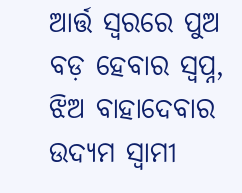ଆର୍ତ୍ତ ସ୍ଵରରେ ପୁଅ ବଡ଼ ହେବାର ସ୍ଵପ୍ନ, ଝିଅ ବାହାଦେବାର ଉଦ୍ୟମ ସ୍ଵାମୀ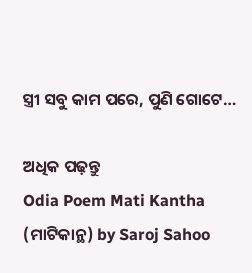ସ୍ତ୍ରୀ ସବୁ କାମ ପରେ, ପୁଣି ଗୋଟେ…

ଅଧିକ ପଢ଼ନ୍ତୁ
Odia Poem Mati Kantha (ମାଟିକାନ୍ଥ) by Saroj Sahoo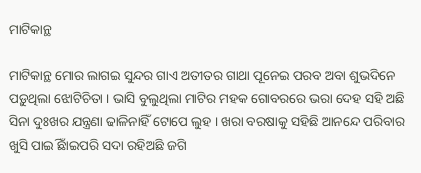ମାଟିକାନ୍ଥ

ମାଟିକାନ୍ଥ ମୋର ଲାଗଇ ସୁନ୍ଦର ଗାଏ ଅତୀତର ଗାଥା ପୂନେଇ ପରବ ଅବା ଶୁଭଦିନେ ପଡ଼ୁଥିଲା ଝୋଟିଚିତା । ଭାସି ବୁଲୁଥିଲା ମାଟିର ମହକ ଗୋବରରେ ଭରା ଦେହ ସହି ଅଛି ସିନା ଦୁଃଖର ଯନ୍ତ୍ରଣା ଢାଳିନାହିଁ ଟୋପେ ଲୁହ । ଖରା ବରଷାକୁ ସହିଛି ଆନନ୍ଦେ ପରିବାର ଖୁସି ପାଇିଁ ଛାଇପରି ସଦା ରହିଅଛି ଜଗି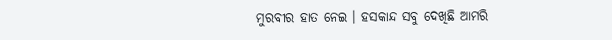ମୁରବୀର ହାତ ନେଇ । ହସକାନ୍ଦ ସବୁ ଦେଖିଛି ଆମରି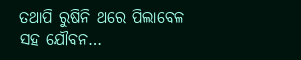ତଥାପି ରୁଷିନି ଥରେ ପିଲାବେଳ ସହ ଯୌବନ…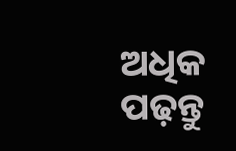ଅଧିକ ପଢ଼ନ୍ତୁ